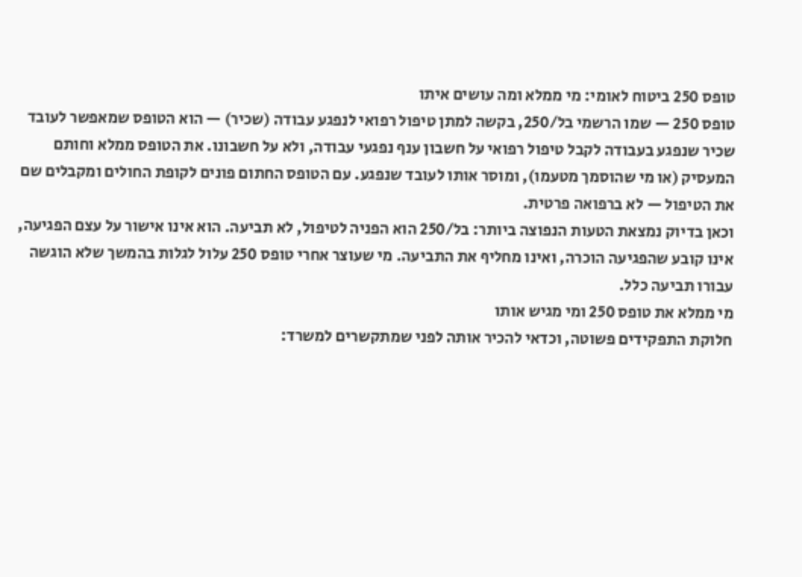טופס 250 ביטוח לאומי: מי ממלא ומה עושים איתו
טופס 250 — שמו הרשמי בל/250, בקשה למתן טיפול רפואי לנפגע עבודה (שכיר) — הוא הטופס שמאפשר לעובד שכיר שנפגע בעבודה לקבל טיפול רפואי על חשבון ענף נפגעי עבודה, ולא על חשבונו. את הטופס ממלא וחותם המעסיק (או מי שהוסמך מטעמו), ומוסר אותו לעובד שנפגע. עם הטופס החתום פונים לקופת החולים ומקבלים שם את הטיפול — לא ברפואה פרטית.
וכאן בדיוק נמצאת הטעות הנפוצה ביותר: בל/250 הוא הפניה לטיפול, לא תביעה. הוא אינו אישור על עצם הפגיעה, אינו קובע שהפגיעה הוכרה, ואינו מחליף את התביעה. מי שעוצר אחרי טופס 250 עלול לגלות בהמשך שלא הוגשה עבורו תביעה כלל.
מי ממלא את טופס 250 ומי מגיש אותו
חלוקת התפקידים פשוטה, וכדאי להכיר אותה לפני שמתקשרים למשרד: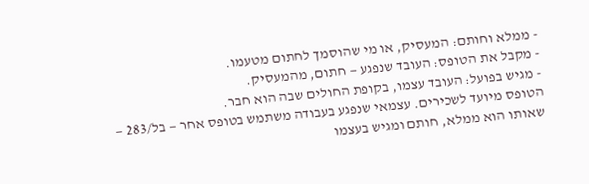- ממלא וחותם: המעסיק, או מי שהוסמך לחתום מטעמו.
- מקבל את הטופס: העובד שנפגע — חתום, מהמעסיק.
- מגיש בפועל: העובד עצמו, בקופת החולים שבה הוא חבר.
הטופס מיועד לשכירים. עצמאי שנפגע בעבודה משתמש בטופס אחר — בל/283 — שאותו הוא ממלא, חותם ומגיש בעצמו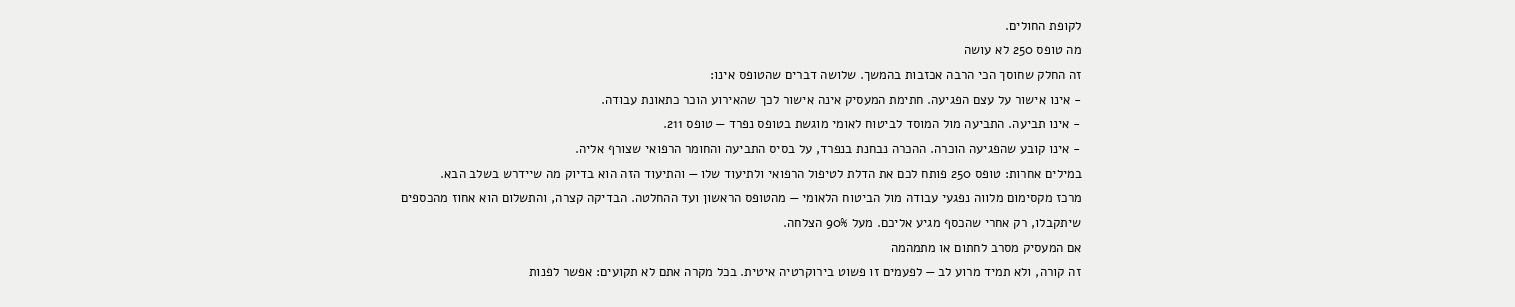לקופת החולים.
מה טופס 250 לא עושה
זה החלק שחוסך הכי הרבה אכזבות בהמשך. שלושה דברים שהטופס אינו:
- אינו אישור על עצם הפגיעה. חתימת המעסיק אינה אישור לכך שהאירוע הוכר כתאונת עבודה.
- אינו תביעה. התביעה מול המוסד לביטוח לאומי מוגשת בטופס נפרד — טופס 211.
- אינו קובע שהפגיעה הוכרה. ההכרה נבחנת בנפרד, על בסיס התביעה והחומר הרפואי שצורף אליה.
במילים אחרות: טופס 250 פותח לכם את הדלת לטיפול הרפואי ולתיעוד שלו — והתיעוד הזה הוא בדיוק מה שיידרש בשלב הבא.
מרכז מקסימום מלווה נפגעי עבודה מול הביטוח הלאומי — מהטופס הראשון ועד ההחלטה. הבדיקה קצרה, והתשלום הוא אחוז מהכספים שיתקבלו, רק אחרי שהכסף מגיע אליכם. מעל 90% הצלחה.
אם המעסיק מסרב לחתום או מתמהמה
זה קורה, ולא תמיד מרוע לב — לפעמים זו פשוט בירוקרטיה איטית. בכל מקרה אתם לא תקועים: אפשר לפנות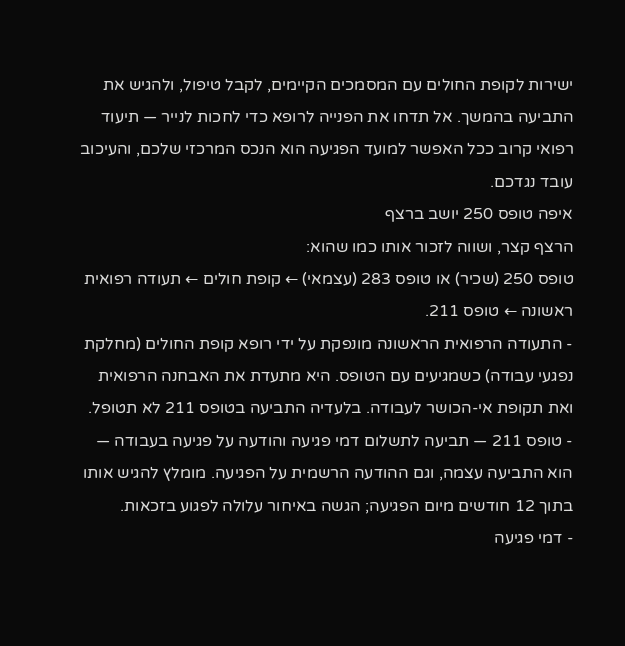ישירות לקופת החולים עם המסמכים הקיימים, לקבל טיפול, ולהגיש את התביעה בהמשך. אל תדחו את הפנייה לרופא כדי לחכות לנייר — תיעוד רפואי קרוב ככל האפשר למועד הפגיעה הוא הנכס המרכזי שלכם, והעיכוב עובד נגדכם.
איפה טופס 250 יושב ברצף
הרצף קצר, ושווה לזכור אותו כמו שהוא:
טופס 250 (שכיר) או טופס 283 (עצמאי) ← קופת חולים ← תעודה רפואית ראשונה ← טופס 211.
- התעודה הרפואית הראשונה מונפקת על ידי רופא קופת החולים (מחלקת נפגעי עבודה) כשמגיעים עם הטופס. היא מתעדת את האבחנה הרפואית ואת תקופת אי-הכושר לעבודה. בלעדיה התביעה בטופס 211 לא תטופל.
- טופס 211 — תביעה לתשלום דמי פגיעה והודעה על פגיעה בעבודה — הוא התביעה עצמה, וגם ההודעה הרשמית על הפגיעה. מומלץ להגיש אותו בתוך 12 חודשים מיום הפגיעה; הגשה באיחור עלולה לפגוע בזכאות.
- דמי פגיעה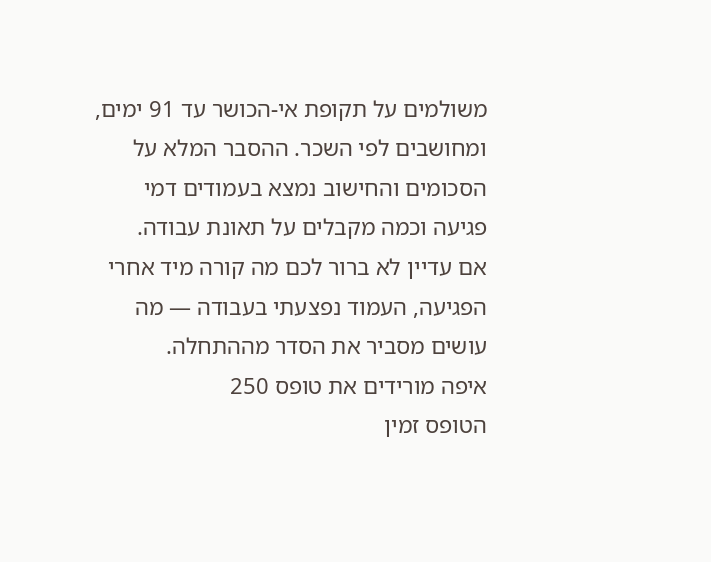משולמים על תקופת אי-הכושר עד 91 ימים, ומחושבים לפי השכר. ההסבר המלא על הסכומים והחישוב נמצא בעמודים דמי פגיעה וכמה מקבלים על תאונת עבודה.
אם עדיין לא ברור לכם מה קורה מיד אחרי הפגיעה, העמוד נפצעתי בעבודה — מה עושים מסביר את הסדר מההתחלה.
איפה מורידים את טופס 250
הטופס זמין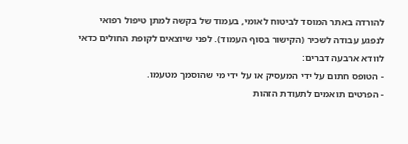להורדה באתר המוסד לביטוח לאומי, בעמוד של בקשה למתן טיפול רפואי לנפגע עבודה לשכיר (הקישור בסוף העמוד). לפני שיוצאים לקופת החולים כדאי לוודא ארבעה דברים:
- הטופס חתום על ידי המעסיק או על ידי מי שהוסמך מטעמו.
- הפרטים תואמים לתעודת הזהות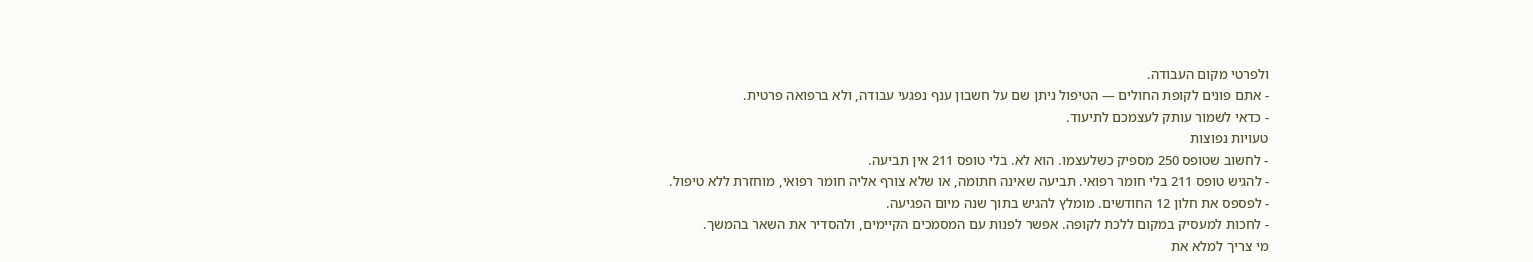ולפרטי מקום העבודה.
- אתם פונים לקופת החולים — הטיפול ניתן שם על חשבון ענף נפגעי עבודה, ולא ברפואה פרטית.
- כדאי לשמור עותק לעצמכם לתיעוד.
טעויות נפוצות
- לחשוב שטופס 250 מספיק כשלעצמו. הוא לא. בלי טופס 211 אין תביעה.
- להגיש טופס 211 בלי חומר רפואי. תביעה שאינה חתומה, או שלא צורף אליה חומר רפואי, מוחזרת ללא טיפול.
- לפספס את חלון 12 החודשים. מומלץ להגיש בתוך שנה מיום הפגיעה.
- לחכות למעסיק במקום ללכת לקופה. אפשר לפנות עם המסמכים הקיימים, ולהסדיר את השאר בהמשך.
מי צריך למלא את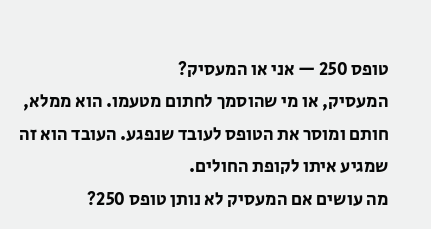טופס 250 — אני או המעסיק?
המעסיק, או מי שהוסמך לחתום מטעמו. הוא ממלא, חותם ומוסר את הטופס לעובד שנפגע. העובד הוא זה שמגיע איתו לקופת החולים.
מה עושים אם המעסיק לא נותן טופס 250?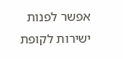אפשר לפנות ישירות לקופת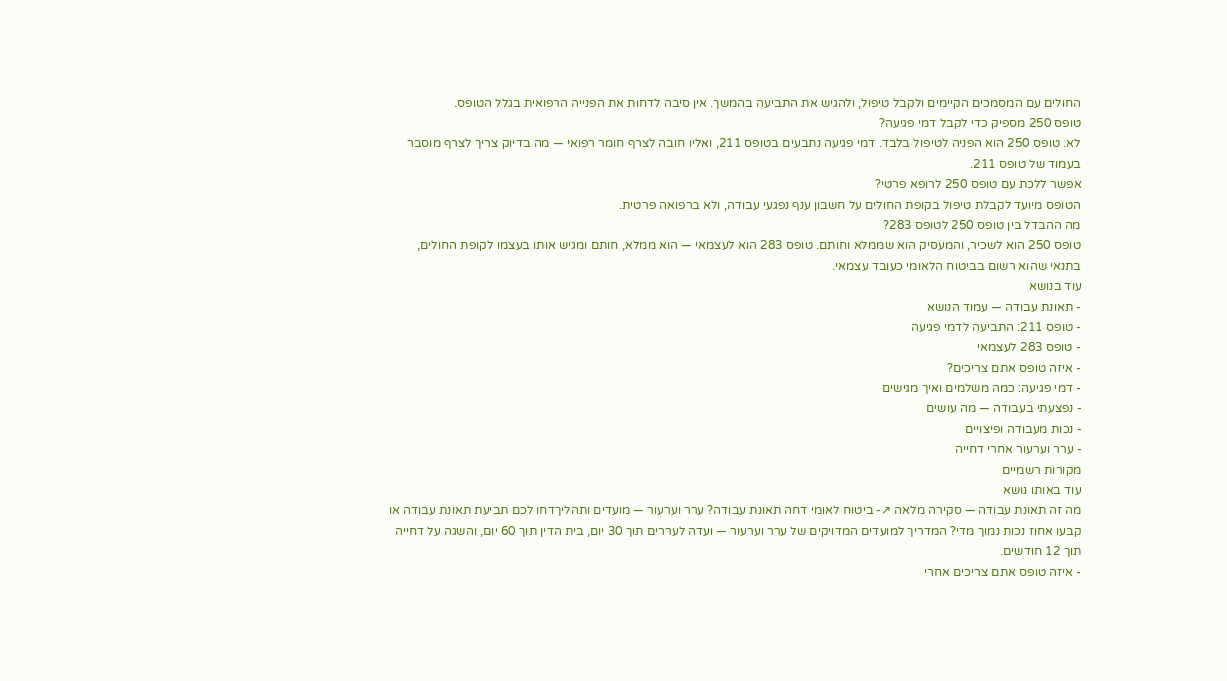החולים עם המסמכים הקיימים ולקבל טיפול, ולהגיש את התביעה בהמשך. אין סיבה לדחות את הפנייה הרפואית בגלל הטופס.
טופס 250 מספיק כדי לקבל דמי פגיעה?
לא. טופס 250 הוא הפניה לטיפול בלבד. דמי פגיעה נתבעים בטופס 211, ואליו חובה לצרף חומר רפואי — מה בדיוק צריך לצרף מוסבר בעמוד של טופס 211.
אפשר ללכת עם טופס 250 לרופא פרטי?
הטופס מיועד לקבלת טיפול בקופת החולים על חשבון ענף נפגעי עבודה, ולא ברפואה פרטית.
מה ההבדל בין טופס 250 לטופס 283?
טופס 250 הוא לשכיר, והמעסיק הוא שממלא וחותם. טופס 283 הוא לעצמאי — הוא ממלא, חותם ומגיש אותו בעצמו לקופת החולים, בתנאי שהוא רשום בביטוח הלאומי כעובד עצמאי.
עוד בנושא
- תאונת עבודה — עמוד הנושא
- טופס 211: התביעה לדמי פגיעה
- טופס 283 לעצמאי
- איזה טופס אתם צריכים?
- דמי פגיעה: כמה משלמים ואיך מגישים
- נפצעתי בעבודה — מה עושים
- נכות מעבודה ופיצויים
- ערר וערעור אחרי דחייה
מקורות רשמיים
עוד באותו נושא
מה זה תאונת עבודה — סקירה מלאה ↗- ביטוח לאומי דחה תאונת עבודה? ערר וערעור — מועדים ותהליךדחו לכם תביעת תאונת עבודה או קבעו אחוז נכות נמוך מדי? המדריך למועדים המדויקים של ערר וערעור — ועדה לעררים תוך 30 יום, בית הדין תוך 60 יום, והשגה על דחייה תוך 12 חודשים.
- איזה טופס אתם צריכים אחרי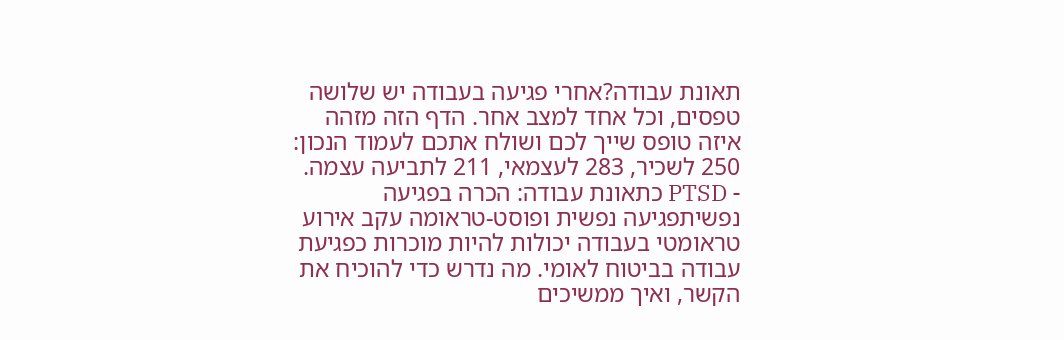תאונת עבודה?אחרי פגיעה בעבודה יש שלושה טפסים, וכל אחד למצב אחר. הדף הזה מזהה איזה טופס שייך לכם ושולח אתכם לעמוד הנכון: 250 לשכיר, 283 לעצמאי, 211 לתביעה עצמה.
- PTSD כתאונת עבודה: הכרה בפגיעה נפשיתפגיעה נפשית ופוסט-טראומה עקב אירוע טראומטי בעבודה יכולות להיות מוכרות כפגיעת עבודה בביטוח לאומי. מה נדרש כדי להוכיח את הקשר, ואיך ממשיכים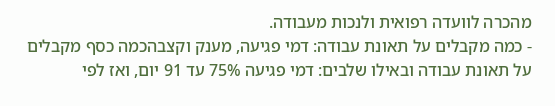מהכרה לוועדה רפואית ולנכות מעבודה.
- כמה מקבלים על תאונת עבודה: דמי פגיעה, מענק וקצבהכמה כסף מקבלים על תאונת עבודה ובאילו שלבים: דמי פגיעה 75% עד 91 יום, ואז לפי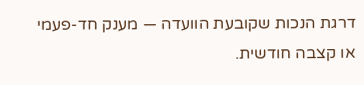דרגת הנכות שקובעת הוועדה — מענק חד-פעמי או קצבה חודשית.